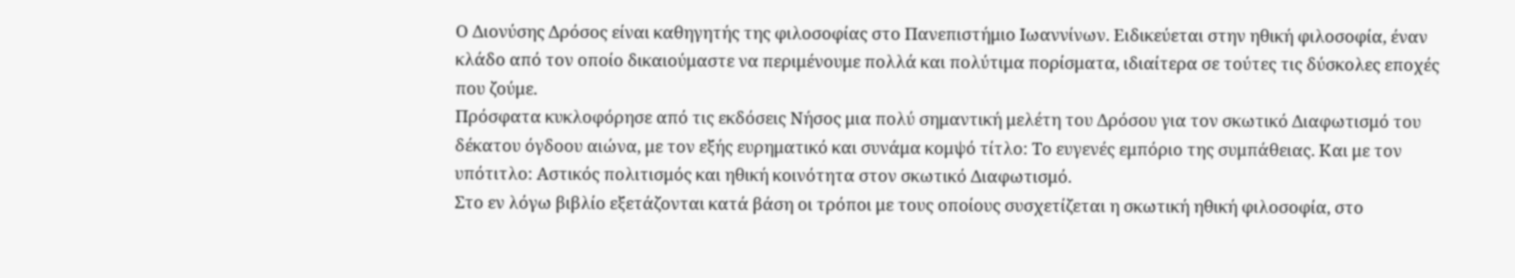Ο Διονύσης Δρόσος είναι καθηγητής της φιλοσοφίας στο Πανεπιστήμιο Ιωαννίνων. Ειδικεύεται στην ηθική φιλοσοφία, έναν κλάδο από τον οποίο δικαιούμαστε να περιμένουμε πολλά και πολύτιμα πορίσματα, ιδιαίτερα σε τούτες τις δύσκολες εποχές που ζούμε.
Πρόσφατα κυκλοφόρησε από τις εκδόσεις Νήσος μια πολύ σημαντική μελέτη του Δρόσου για τον σκωτικό Διαφωτισμό του δέκατου όγδοου αιώνα, με τον εξής ευρηματικό και συνάμα κομψό τίτλο: Το ευγενές εμπόριο της συμπάθειας. Και με τον υπότιτλο: Αστικός πολιτισμός και ηθική κοινότητα στον σκωτικό Διαφωτισμό.
Στο εν λόγω βιβλίο εξετάζονται κατά βάση οι τρόποι με τους οποίους συσχετίζεται η σκωτική ηθική φιλοσοφία, στο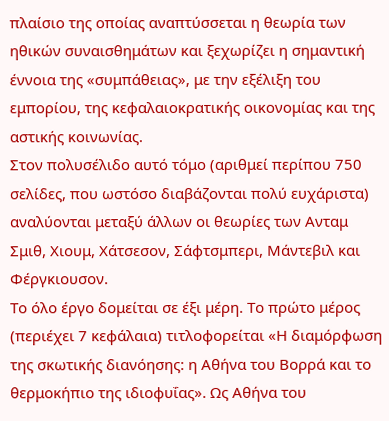πλαίσιο της οποίας αναπτύσσεται η θεωρία των ηθικών συναισθημάτων και ξεχωρίζει η σημαντική έννοια της «συμπάθειας», με την εξέλιξη του εμπορίου, της κεφαλαιοκρατικής οικονομίας και της αστικής κοινωνίας.
Στον πολυσέλιδο αυτό τόμο (αριθμεί περίπου 750 σελίδες, που ωστόσο διαβάζονται πολύ ευχάριστα) αναλύονται μεταξύ άλλων οι θεωρίες των Ανταμ Σμιθ, Χιουμ, Χάτσεσον, Σάφτσμπερι, Μάντεβιλ και Φέργκιουσον.
Το όλο έργο δομείται σε έξι μέρη. Το πρώτο μέρος (περιέχει 7 κεφάλαια) τιτλοφορείται «Η διαμόρφωση της σκωτικής διανόησης: η Αθήνα του Βορρά και το θερμοκήπιο της ιδιοφυΐας». Ως Αθήνα του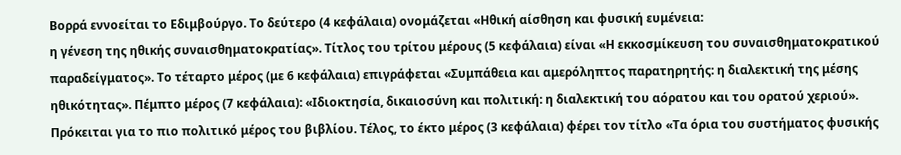Βορρά εννοείται το Εδιμβούργο. Το δεύτερο (4 κεφάλαια) ονομάζεται «Ηθική αίσθηση και φυσική ευμένεια:
η γένεση της ηθικής συναισθηματοκρατίας». Τίτλος του τρίτου μέρους (5 κεφάλαια) είναι «Η εκκοσμίκευση του συναισθηματοκρατικού παραδείγματος». Το τέταρτο μέρος (με 6 κεφάλαια) επιγράφεται «Συμπάθεια και αμερόληπτος παρατηρητής: η διαλεκτική της μέσης ηθικότητας». Πέμπτο μέρος (7 κεφάλαια): «Ιδιοκτησία, δικαιοσύνη και πολιτική: η διαλεκτική του αόρατου και του ορατού χεριού».
Πρόκειται για το πιο πολιτικό μέρος του βιβλίου. Τέλος, το έκτο μέρος (3 κεφάλαια) φέρει τον τίτλο «Τα όρια του συστήματος φυσικής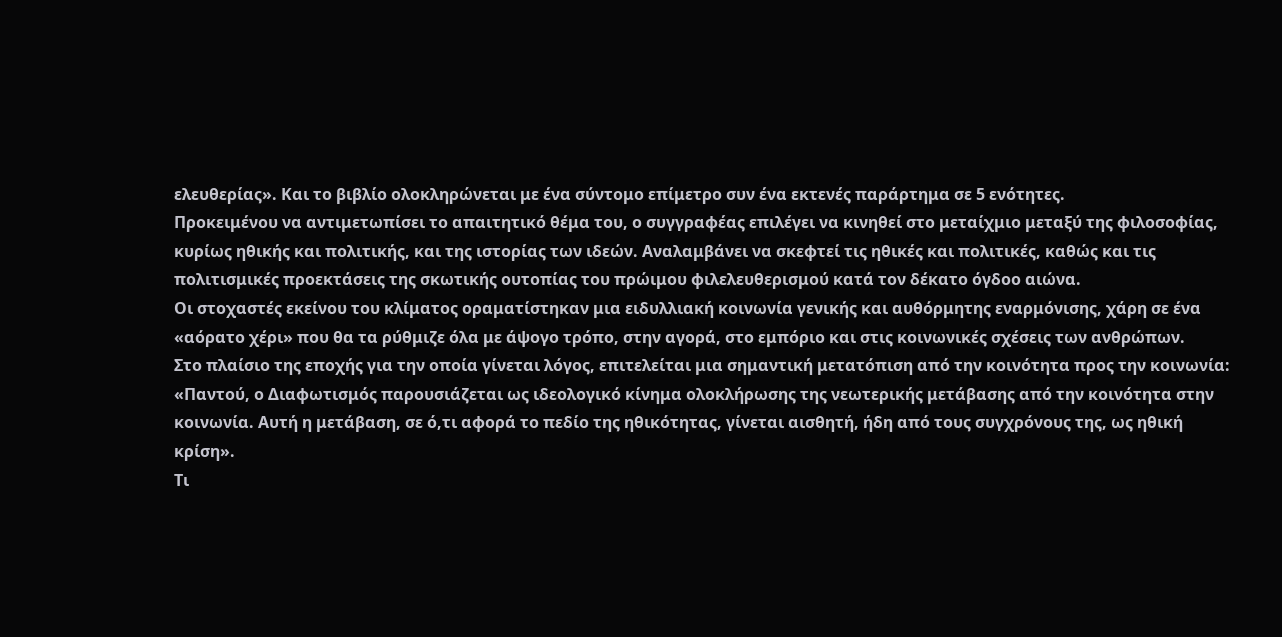ελευθερίας». Και το βιβλίο ολοκληρώνεται με ένα σύντομο επίμετρο συν ένα εκτενές παράρτημα σε 5 ενότητες.
Προκειμένου να αντιμετωπίσει το απαιτητικό θέμα του, ο συγγραφέας επιλέγει να κινηθεί στο μεταίχμιο μεταξύ της φιλοσοφίας, κυρίως ηθικής και πολιτικής, και της ιστορίας των ιδεών. Αναλαμβάνει να σκεφτεί τις ηθικές και πολιτικές, καθώς και τις πολιτισμικές προεκτάσεις της σκωτικής ουτοπίας του πρώιμου φιλελευθερισμού κατά τον δέκατο όγδοο αιώνα.
Οι στοχαστές εκείνου του κλίματος οραματίστηκαν μια ειδυλλιακή κοινωνία γενικής και αυθόρμητης εναρμόνισης, χάρη σε ένα «αόρατο χέρι» που θα τα ρύθμιζε όλα με άψογο τρόπο, στην αγορά, στο εμπόριο και στις κοινωνικές σχέσεις των ανθρώπων.
Στο πλαίσιο της εποχής για την οποία γίνεται λόγος, επιτελείται μια σημαντική μετατόπιση από την κοινότητα προς την κοινωνία: «Παντού, ο Διαφωτισμός παρουσιάζεται ως ιδεολογικό κίνημα ολοκλήρωσης της νεωτερικής μετάβασης από την κοινότητα στην κοινωνία. Αυτή η μετάβαση, σε ό,τι αφορά το πεδίο της ηθικότητας, γίνεται αισθητή, ήδη από τους συγχρόνους της, ως ηθική κρίση».
Τι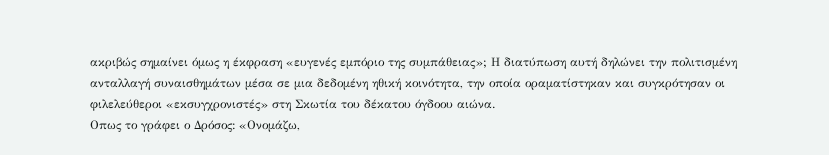ακριβώς σημαίνει όμως η έκφραση «ευγενές εμπόριο της συμπάθειας»; Η διατύπωση αυτή δηλώνει την πολιτισμένη ανταλλαγή συναισθημάτων μέσα σε μια δεδομένη ηθική κοινότητα, την οποία οραματίστηκαν και συγκρότησαν οι φιλελεύθεροι «εκσυγχρονιστές» στη Σκωτία του δέκατου όγδοου αιώνα.
Οπως το γράφει ο Δρόσος: «Ονομάζω,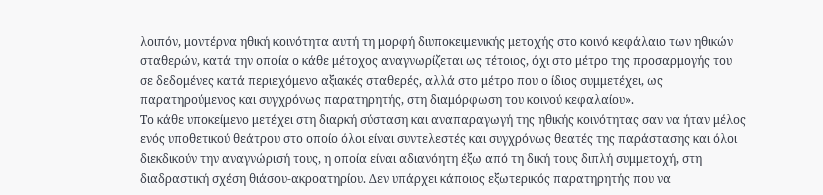λοιπόν, μοντέρνα ηθική κοινότητα αυτή τη μορφή διυποκειμενικής μετοχής στο κοινό κεφάλαιο των ηθικών σταθερών, κατά την οποία ο κάθε μέτοχος αναγνωρίζεται ως τέτοιος, όχι στο μέτρο της προσαρμογής του σε δεδομένες κατά περιεχόμενο αξιακές σταθερές, αλλά στο μέτρο που ο ίδιος συμμετέχει, ως παρατηρούμενος και συγχρόνως παρατηρητής, στη διαμόρφωση του κοινού κεφαλαίου».
Το κάθε υποκείμενο μετέχει στη διαρκή σύσταση και αναπαραγωγή της ηθικής κοινότητας σαν να ήταν μέλος ενός υποθετικού θεάτρου στο οποίο όλοι είναι συντελεστές και συγχρόνως θεατές της παράστασης και όλοι διεκδικούν την αναγνώρισή τους, η οποία είναι αδιανόητη έξω από τη δική τους διπλή συμμετοχή, στη διαδραστική σχέση θιάσου-ακροατηρίου. Δεν υπάρχει κάποιος εξωτερικός παρατηρητής που να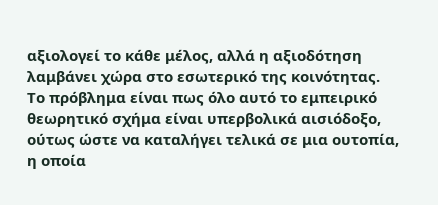αξιολογεί το κάθε μέλος, αλλά η αξιοδότηση λαμβάνει χώρα στο εσωτερικό της κοινότητας.
Το πρόβλημα είναι πως όλο αυτό το εμπειρικό θεωρητικό σχήμα είναι υπερβολικά αισιόδοξο, ούτως ώστε να καταλήγει τελικά σε μια ουτοπία, η οποία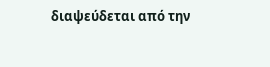διαψεύδεται από την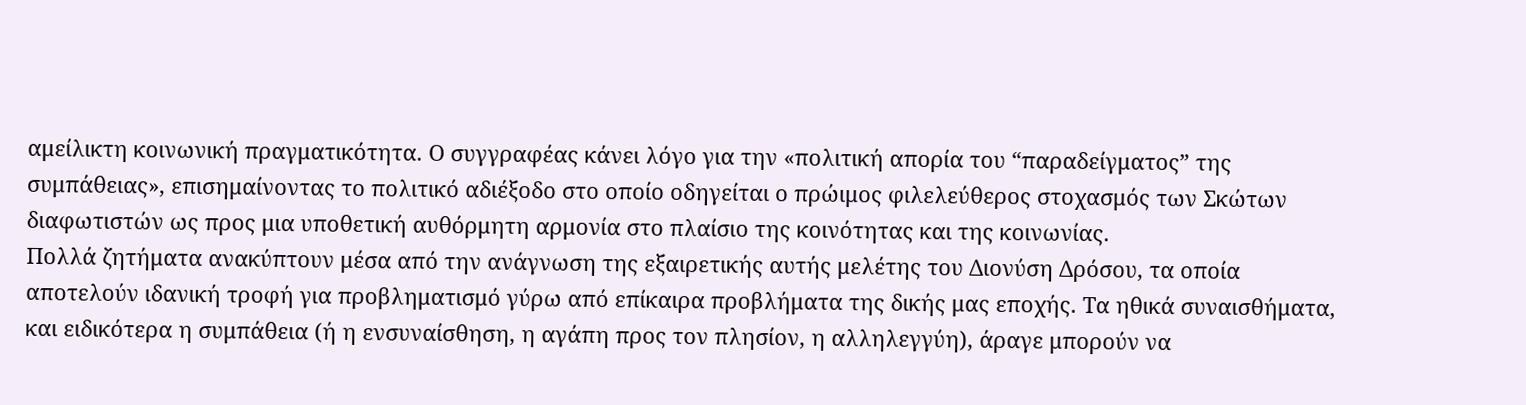αμείλικτη κοινωνική πραγματικότητα. Ο συγγραφέας κάνει λόγο για την «πολιτική απορία του “παραδείγματος” της συμπάθειας», επισημαίνοντας το πολιτικό αδιέξοδο στο οποίο οδηγείται ο πρώιμος φιλελεύθερος στοχασμός των Σκώτων διαφωτιστών ως προς μια υποθετική αυθόρμητη αρμονία στο πλαίσιο της κοινότητας και της κοινωνίας.
Πολλά ζητήματα ανακύπτουν μέσα από την ανάγνωση της εξαιρετικής αυτής μελέτης του Διονύση Δρόσου, τα οποία αποτελούν ιδανική τροφή για προβληματισμό γύρω από επίκαιρα προβλήματα της δικής μας εποχής. Τα ηθικά συναισθήματα, και ειδικότερα η συμπάθεια (ή η ενσυναίσθηση, η αγάπη προς τον πλησίον, η αλληλεγγύη), άραγε μπορούν να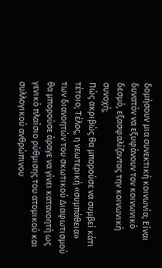δομήσουν μια συνεκτική κοινωνία; Είναι δυνατόν να εξυφάνουν τον κοινωνικό δεσμό, εξασφαλίζοντας την κοινωνική συνοχή;
Πώς ακριβώς θα μπορούσε να συμβεί κάτι τέτοιο; Τέλος, η νεωτερική «συμπάθεια» των διανοητών του σκωτικού Διαφωτισμού θα μπορούσε άραγε να γίνει κατανοητή ως γενικό πλαίσιο ρύθμισης του ατομικού και συλλογικού ανθρώπινου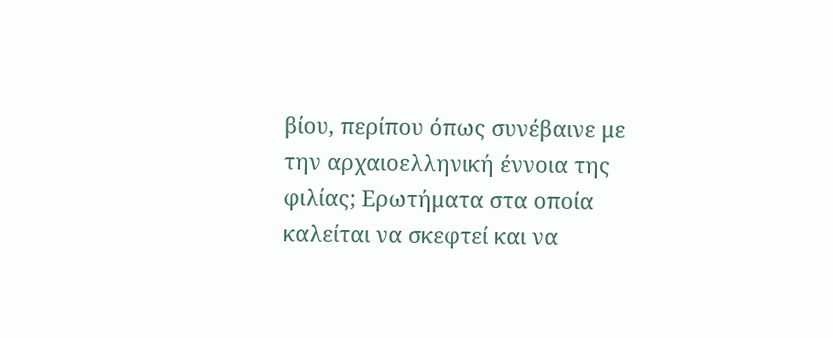βίου, περίπου όπως συνέβαινε με την αρχαιοελληνική έννοια της φιλίας; Ερωτήματα στα οποία καλείται να σκεφτεί και να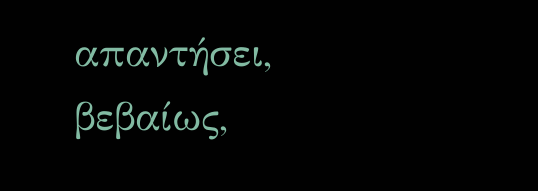απαντήσει, βεβαίως,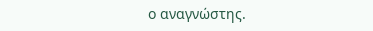ο αναγνώστης.